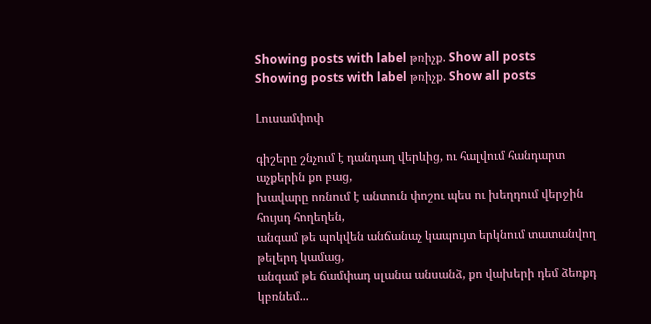Showing posts with label թռիչք. Show all posts
Showing posts with label թռիչք. Show all posts

Լուսամփոփ

գիշերը շնչում է դանդաղ վերևից, ու հալվում հանդարտ աչքերին քո բաց,
խավարը ոռնում է անտուն փոշու պես ու խեղդում վերջին հույսդ հողեղեն,
անգամ թե պոկվեն անճանաչ կապույտ երկնում տատանվող թելերդ կամաց,
անգամ թե ճամփադ սլանա անսանձ, քո վախերի դեմ ձեռքդ կբռնեմ...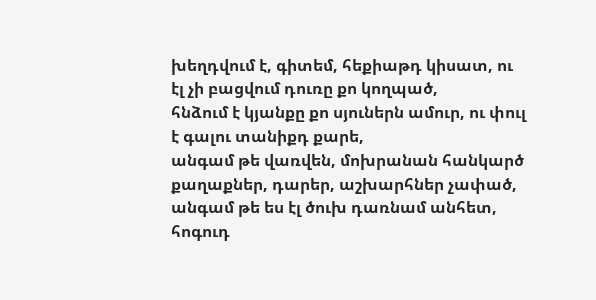խեղդվում է, գիտեմ, հեքիաթդ կիսատ, ու էլ չի բացվում դուռը քո կողպած,
հնձում է կյանքը քո սյուներն ամուր, ու փուլ է գալու տանիքդ քարե,
անգամ թե վառվեն, մոխրանան հանկարծ քաղաքներ, դարեր, աշխարհներ չափած,
անգամ թե ես էլ ծուխ դառնամ անհետ, հոգուդ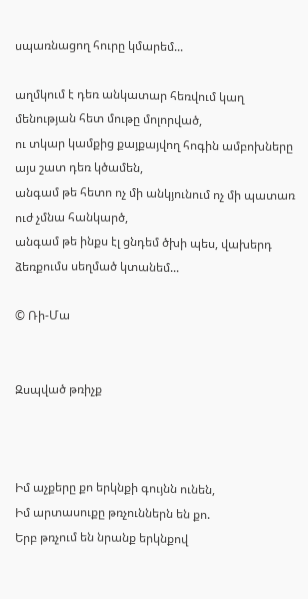սպառնացող հուրը կմարեմ...

աղմկում է դեռ անկատար հեռվում կաղ մենության հետ մութը մոլորված,
ու տկար կամքից քայքայվող հոգին ամբոխները այս շատ դեռ կծամեն,
անգամ թե հետո ոչ մի անկյունում ոչ մի պատառ ուժ չմնա հանկարծ,
անգամ թե ինքս էլ ցնդեմ ծխի պես, վախերդ ձեռքումս սեղմած կտանեմ...

© Ռի-Մա


Զսպված թռիչք



Իմ աչքերը քո երկնքի գույնն ունեն,
Իմ արտասուքը թռչուններն են քո.
Երբ թռչում են նրանք երկնքով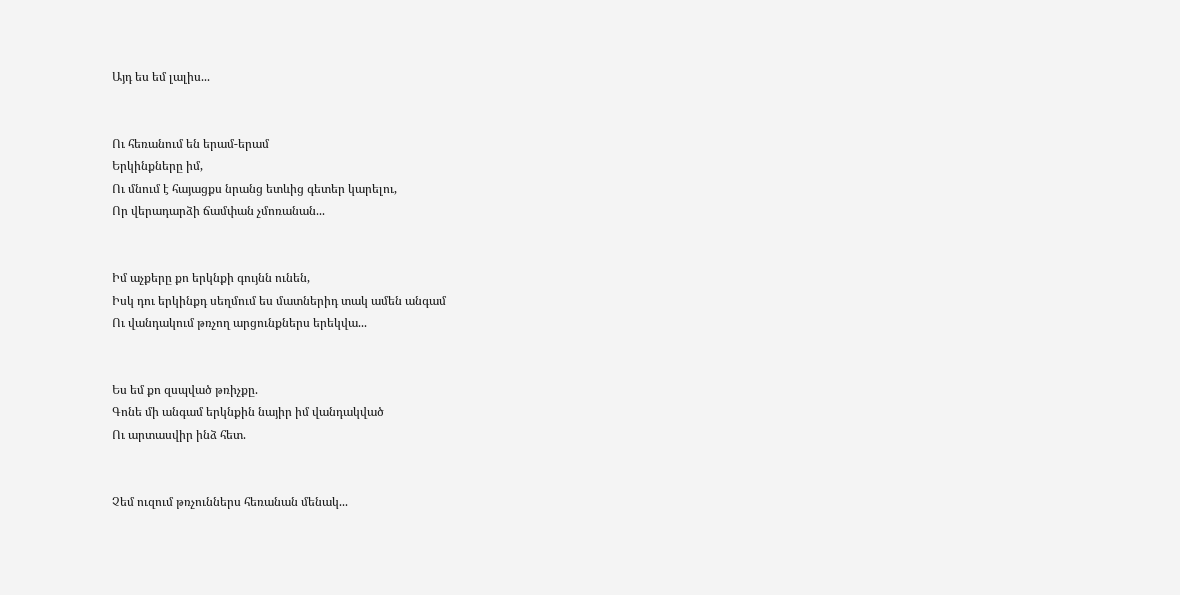Այդ ես եմ լալիս...


Ու հեռանում են երամ-երամ
Երկինքները իմ,
Ու մնում է հայացքս նրանց ետևից գետեր կարելու,
Որ վերադարձի ճամփան չմոռանան...


Իմ աչքերը քո երկնքի գույնն ունեն,
Իսկ դու երկինքդ սեղմում ես մատներիդ տակ ամեն անգամ
Ու վանդակում թռչող արցունքներս երեկվա...


Ես եմ քո զսպված թռիչքը.
Գոնե մի անգամ երկնքին նայիր իմ վանդակված
Ու արտասվիր ինձ հետ.


Չեմ ուզում թռչուններս հեռանան մենակ...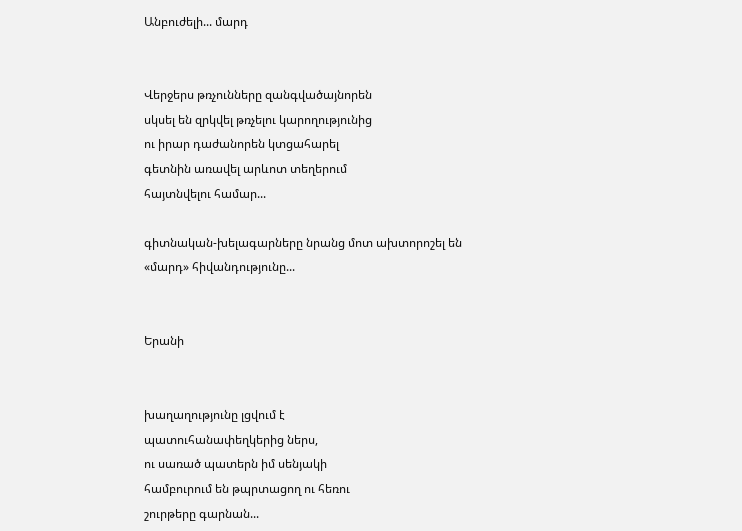Անբուժելի... մարդ


Վերջերս թռչունները զանգվածայնորեն
սկսել են զրկվել թռչելու կարողությունից
ու իրար դաժանորեն կտցահարել
գետնին առավել արևոտ տեղերում
հայտնվելու համար...

գիտնական-խելագարները նրանց մոտ ախտորոշել են
«մարդ» հիվանդությունը...


Երանի


խաղաղությունը լցվում է
պատուհանափեղկերից ներս,
ու սառած պատերն իմ սենյակի
համբուրում են թպրտացող ու հեռու
շուրթերը գարնան...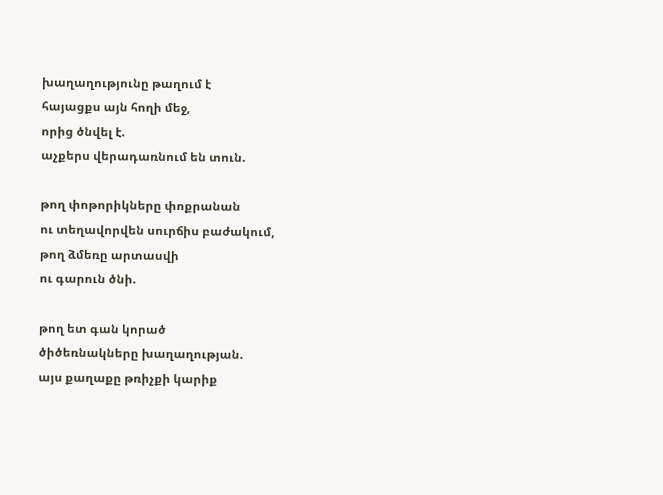խաղաղությունը թաղում է
հայացքս այն հողի մեջ,
որից ծնվել է.
աչքերս վերադառնում են տուն.

թող փոթորիկները փոքրանան
ու տեղավորվեն սուրճիս բաժակում,
թող ձմեռը արտասվի
ու գարուն ծնի.

թող ետ գան կորած
ծիծեռնակները խաղաղության.
այս քաղաքը թռիչքի կարիք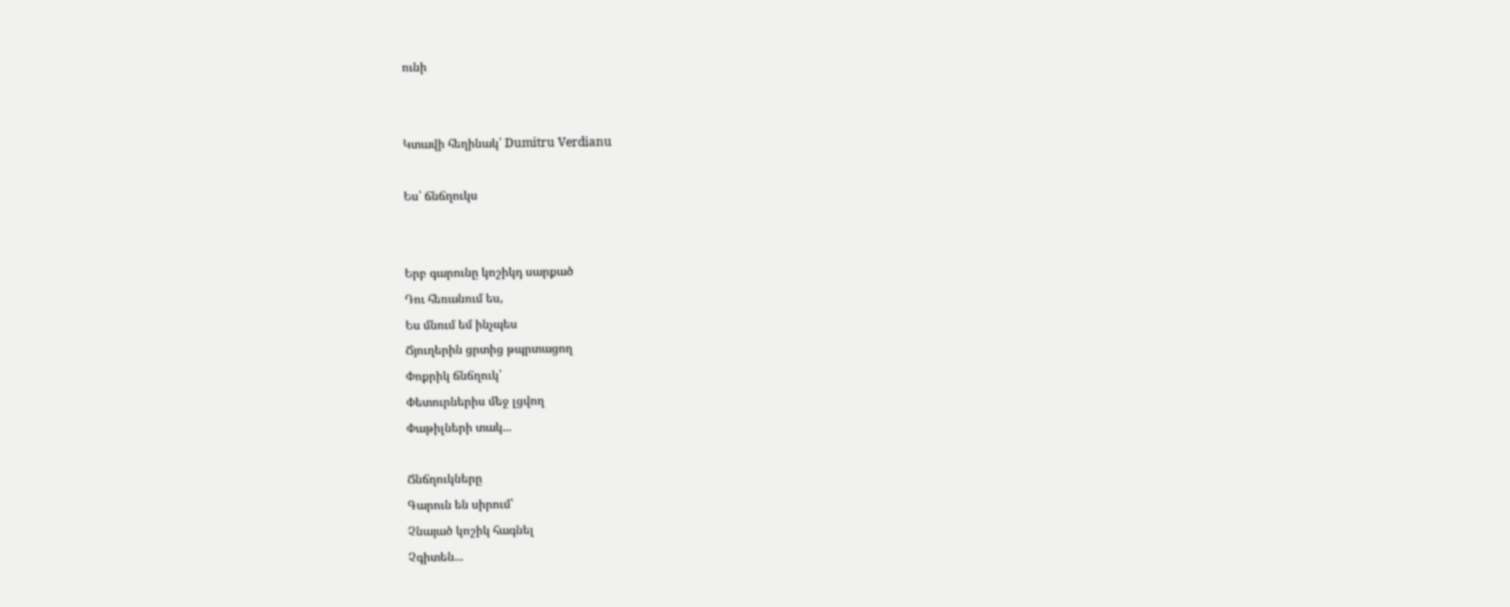ունի


Կտավի հեղինակ՝ Dumitru Verdianu

Ես՝ ճնճղուկս


Երբ գարունը կոշիկդ սարքած
Դու հեռանում ես,
Ես մնում եմ ինչպես
Ճյուղերին ցրտից թպրտացող
Փոքրիկ ճնճղուկ՝
Փետուրներիս մեջ լցվող
Փաթիլների տակ...

Ճնճղուկները
Գարուն են սիրում՝
Չնայած կոշիկ հագնել
Չգիտեն...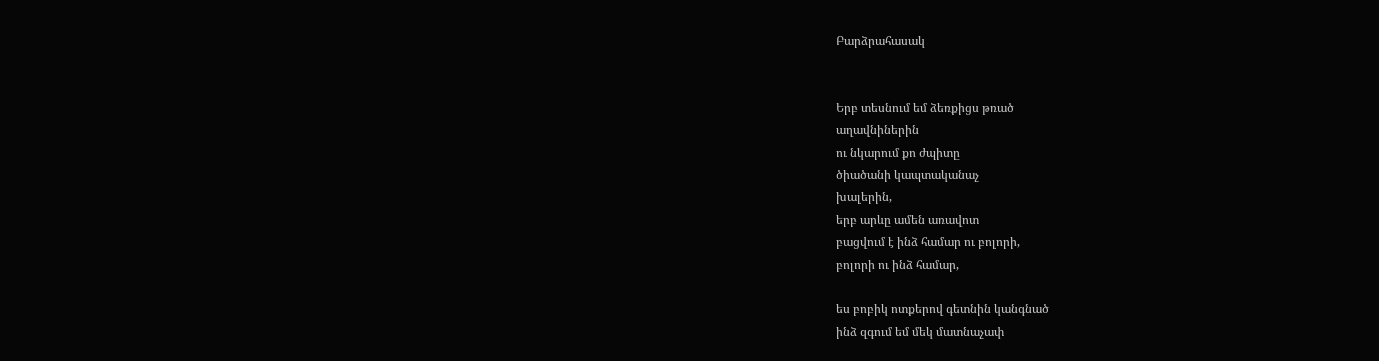Բարձրահասակ


Երբ տեսնում եմ ձեռքիցս թռած
աղավնիներին
ու նկարում քո ժպիտը
ծիածանի կապտականաչ
խալերին,
երբ արևը ամեն առավոտ
բացվում է ինձ համար ու բոլորի,
բոլորի ու ինձ համար,

ես բոբիկ ոտքերով գետնին կանգնած
ինձ զգում եմ մեկ մատնաչափ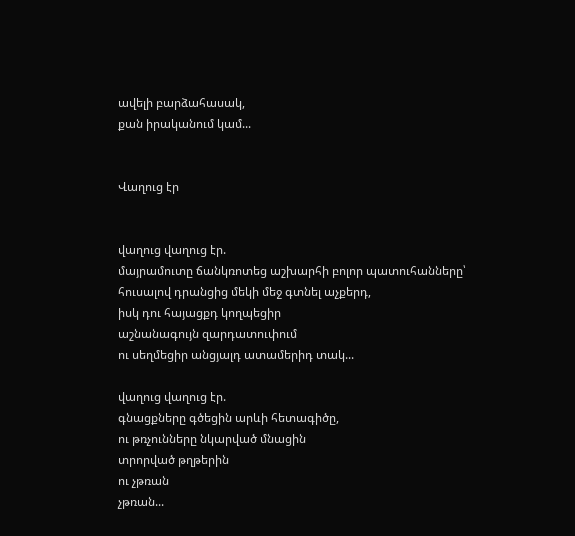ավելի բարձահասակ,
քան իրականում կամ...


Վաղուց էր


վաղուց վաղուց էր.
մայրամուտը ճանկռոտեց աշխարհի բոլոր պատուհանները՝
հուսալով դրանցից մեկի մեջ գտնել աչքերդ,
իսկ դու հայացքդ կողպեցիր
աշնանագույն զարդատուփում
ու սեղմեցիր անցյալդ ատամերիդ տակ...

վաղուց վաղուց էր.
գնացքները գծեցին արևի հետագիծը,
ու թռչունները նկարված մնացին
տրորված թղթերին
ու չթռան
չթռան...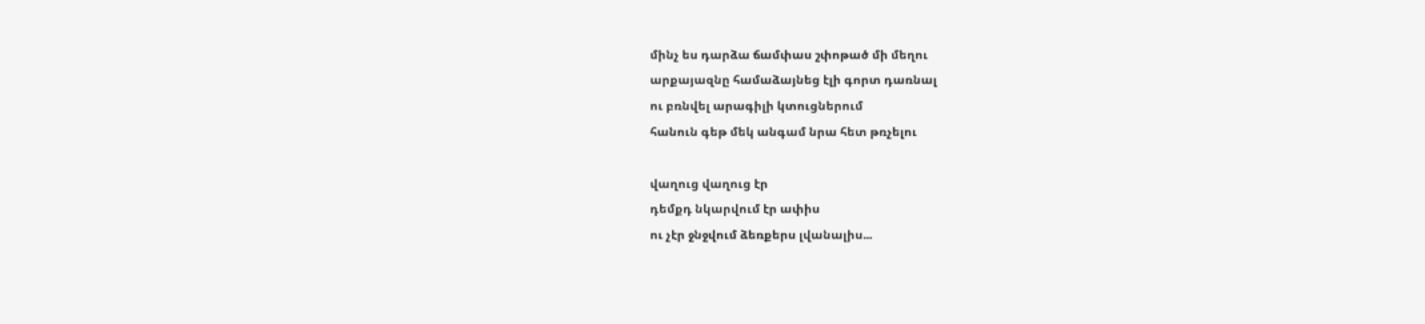մինչ ես դարձա ճամփաս շփոթած մի մեղու
արքայազնը համաձայնեց էլի գորտ դառնալ
ու բռնվել արագիլի կտուցներում
հանուն գեթ մեկ անգամ նրա հետ թռչելու

վաղուց վաղուց էր
դեմքդ նկարվում էր ափիս
ու չէր ջնջվում ձեռքերս լվանալիս...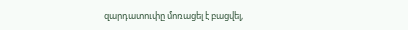զարդատուփը մոռացել է բացվել,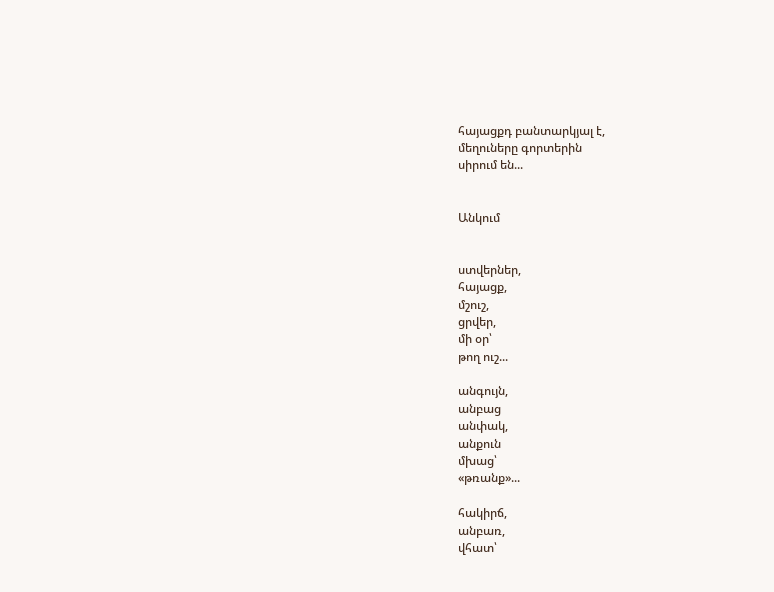հայացքդ բանտարկյալ է,
մեղուները գորտերին
սիրում են...


Անկում


ստվերներ,
հայացք,
մշուշ,
ցրվեր,
մի օր՝
թող ուշ...

անգույն,
անբաց
անփակ,
անքուն
մխաց՝
«թռանք»...

հակիրճ,
անբառ,
վհատ՝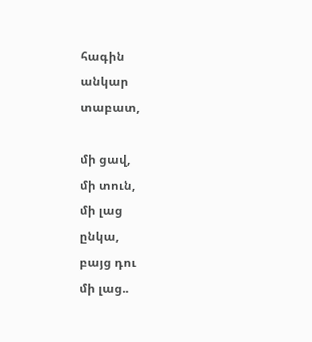հագին
անկար
տաբատ,

մի ցավ,
մի տուն,
մի լաց
ընկա,
բայց դու
մի լաց..